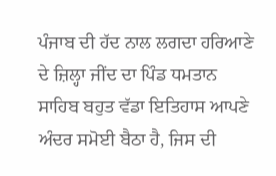ਪੰਜਾਬ ਦੀ ਹੱਦ ਨਾਲ ਲਗਦਾ ਹਰਿਆਣੇ ਦੇ ਜ਼ਿਲ੍ਹਾ ਜੀਂਦ ਦਾ ਪਿੰਡ ਧਮਤਾਨ ਸਾਹਿਬ ਬਹੁਤ ਵੱਡਾ ਇਤਿਹਾਸ ਆਪਣੇ ਅੰਦਰ ਸਮੋਈ ਬੈਠਾ ਹੈ, ਜਿਸ ਦੀ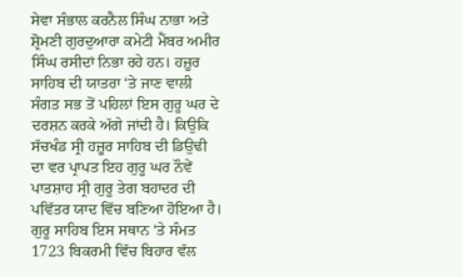ਸੇਵਾ ਸੰਭਾਲ ਕਰਨੈਲ ਸਿੰਘ ਨਾਭਾ ਅਤੇ ਸ਼੍ਰੋਮਣੀ ਗੁਰਦੁਆਰਾ ਕਮੇਟੀ ਮੈਂਬਰ ਅਮੀਰ ਸਿੰਘ ਰਸੀਦਾਂ ਨਿਭਾ ਰਹੇ ਹਨ। ਹਜ਼ੂਰ ਸਾਹਿਬ ਦੀ ਯਾਤਰਾ ‘ਤੇ ਜਾਣ ਵਾਲੀ ਸੰਗਤ ਸਭ ਤੋਂ ਪਹਿਲਾਂ ਇਸ ਗੁਰੂ ਘਰ ਦੇ ਦਰਸ਼ਨ ਕਰਕੇ ਅੱਗੇ ਜਾਂਦੀ ਹੈ। ਕਿਉਕਿ ਸੱਚਖੰਡ ਸ੍ਰੀ ਹਜ਼ੂਰ ਸਾਹਿਬ ਦੀ ਡਿਉਢੀ ਦਾ ਵਰ ਪ੍ਰਾਪਤ ਇਹ ਗੁਰੂ ਘਰ ਨੌਵੇਂ ਪਾਤਸ਼ਾਹ ਸ੍ਰੀ ਗੁਰੂ ਤੇਗ ਬਹਾਦਰ ਦੀ ਪਵਿੱਤਰ ਯਾਦ ਵਿੱਚ ਬਣਿਆ ਹੋਇਆ ਹੈ। ਗੁਰੂ ਸਾਹਿਬ ਇਸ ਸਥਾਨ ‘ਤੇ ਸੰਮਤ 1723 ਬਿਕਰਮੀ ਵਿੱਚ ਬਿਹਾਰ ਵੱਲ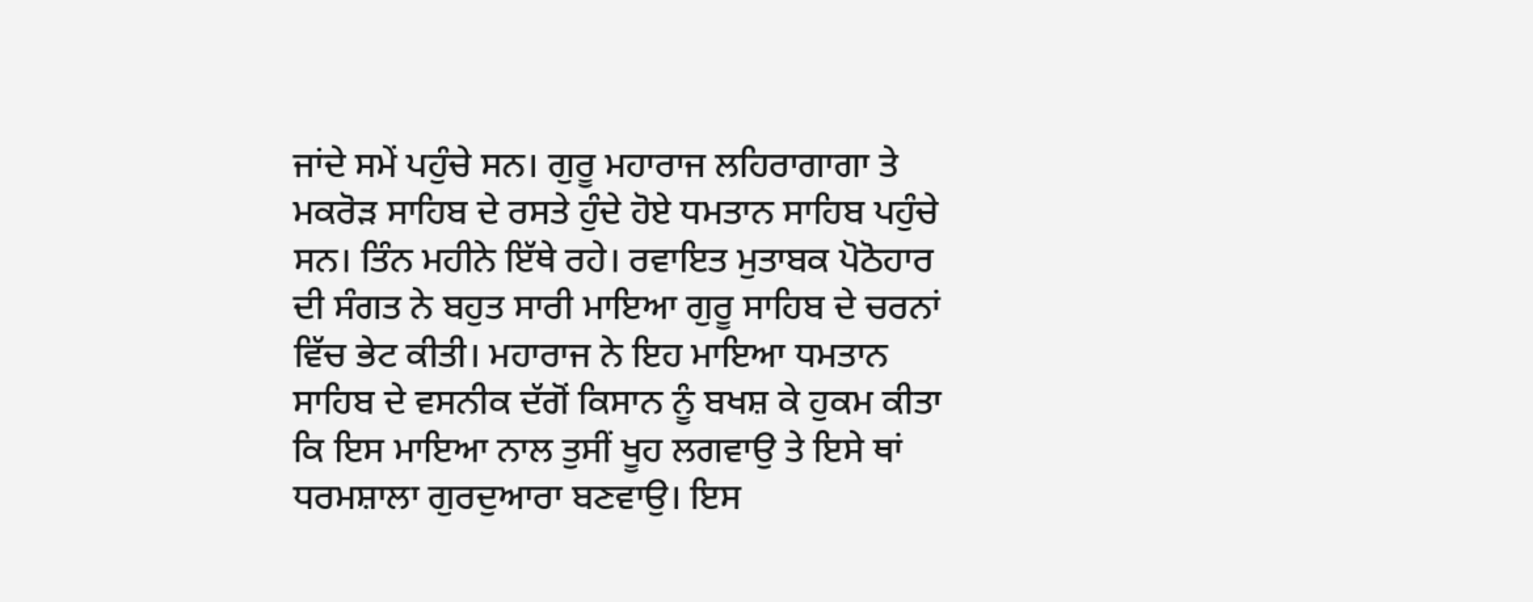ਜਾਂਦੇ ਸਮੇਂ ਪਹੁੰਚੇ ਸਨ। ਗੁਰੂ ਮਹਾਰਾਜ ਲਹਿਰਾਗਾਗਾ ਤੇ ਮਕਰੋੜ ਸਾਹਿਬ ਦੇ ਰਸਤੇ ਹੁੰਦੇ ਹੋਏ ਧਮਤਾਨ ਸਾਹਿਬ ਪਹੁੰਚੇ ਸਨ। ਤਿੰਨ ਮਹੀਨੇ ਇੱਥੇ ਰਹੇ। ਰਵਾਇਤ ਮੁਤਾਬਕ ਪੋਠੋਹਾਰ ਦੀ ਸੰਗਤ ਨੇ ਬਹੁਤ ਸਾਰੀ ਮਾਇਆ ਗੁਰੂ ਸਾਹਿਬ ਦੇ ਚਰਨਾਂ ਵਿੱਚ ਭੇਟ ਕੀਤੀ। ਮਹਾਰਾਜ ਨੇ ਇਹ ਮਾਇਆ ਧਮਤਾਨ ਸਾਹਿਬ ਦੇ ਵਸਨੀਕ ਦੱਗੋਂ ਕਿਸਾਨ ਨੂੰ ਬਖਸ਼ ਕੇ ਹੁਕਮ ਕੀਤਾ ਕਿ ਇਸ ਮਾਇਆ ਨਾਲ ਤੁਸੀਂ ਖੂਹ ਲਗਵਾਉ ਤੇ ਇਸੇ ਥਾਂ ਧਰਮਸ਼ਾਲਾ ਗੁਰਦੁਆਰਾ ਬਣਵਾਉ। ਇਸ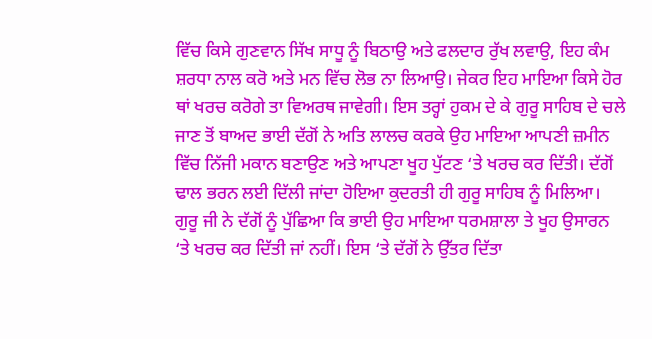ਵਿੱਚ ਕਿਸੇ ਗੁਣਵਾਨ ਸਿੱਖ ਸਾਧੂ ਨੂੰ ਬਿਠਾਉ ਅਤੇ ਫਲਦਾਰ ਰੁੱਖ ਲਵਾਉ, ਇਹ ਕੰਮ ਸ਼ਰਧਾ ਨਾਲ ਕਰੋ ਅਤੇ ਮਨ ਵਿੱਚ ਲੋਭ ਨਾ ਲਿਆਉ। ਜੇਕਰ ਇਹ ਮਾਇਆ ਕਿਸੇ ਹੋਰ ਥਾਂ ਖਰਚ ਕਰੋਗੇ ਤਾ ਵਿਅਰਥ ਜਾਵੇਗੀ। ਇਸ ਤਰ੍ਹਾਂ ਹੁਕਮ ਦੇ ਕੇ ਗੁਰੂ ਸਾਹਿਬ ਦੇ ਚਲੇ ਜਾਣ ਤੋਂ ਬਾਅਦ ਭਾਈ ਦੱਗੋਂ ਨੇ ਅਤਿ ਲਾਲਚ ਕਰਕੇ ਉਹ ਮਾਇਆ ਆਪਣੀ ਜ਼ਮੀਨ ਵਿੱਚ ਨਿੱਜੀ ਮਕਾਨ ਬਣਾਉਣ ਅਤੇ ਆਪਣਾ ਖੂਹ ਪੁੱਟਣ ‘ਤੇ ਖਰਚ ਕਰ ਦਿੱਤੀ। ਦੱਗੋਂ ਢਾਲ ਭਰਨ ਲਈ ਦਿੱਲੀ ਜਾਂਦਾ ਹੋਇਆ ਕੁਦਰਤੀ ਹੀ ਗੁਰੂ ਸਾਹਿਬ ਨੂੰ ਮਿਲਿਆ। ਗੁਰੂ ਜੀ ਨੇ ਦੱਗੋਂ ਨੂੰ ਪੁੱਛਿਆ ਕਿ ਭਾਈ ਉਹ ਮਾਇਆ ਧਰਮਸ਼ਾਲਾ ਤੇ ਖੂਹ ਉਸਾਰਨ ‘ਤੇ ਖਰਚ ਕਰ ਦਿੱਤੀ ਜਾਂ ਨਹੀਂ। ਇਸ ‘ਤੇ ਦੱਗੋਂ ਨੇ ਉੱਤਰ ਦਿੱਤਾ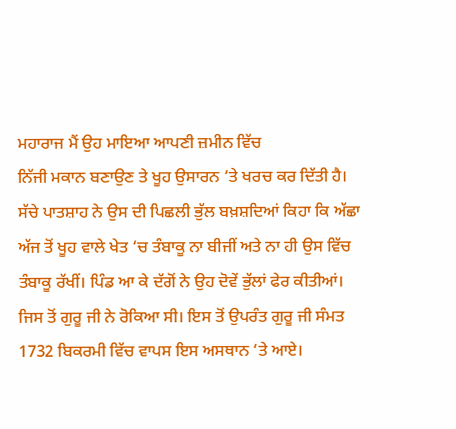ਮਹਾਰਾਜ ਮੈਂ ਉਹ ਮਾਇਆ ਆਪਣੀ ਜ਼ਮੀਨ ਵਿੱਚ
ਨਿੱਜੀ ਮਕਾਨ ਬਣਾਉਣ ਤੇ ਖੂਹ ਉਸਾਰਨ ‘ਤੇ ਖਰਚ ਕਰ ਦਿੱਤੀ ਹੈ। ਸੱਚੇ ਪਾਤਸ਼ਾਹ ਨੇ ਉਸ ਦੀ ਪਿਛਲੀ ਭੁੱਲ ਬਖ਼ਸ਼ਦਿਆਂ ਕਿਹਾ ਕਿ ਅੱਛਾ ਅੱਜ ਤੋਂ ਖੂਹ ਵਾਲੇ ਖੇਤ ‘ਚ ਤੰਬਾਕੂ ਨਾ ਬੀਜੀਂ ਅਤੇ ਨਾ ਹੀ ਉਸ ਵਿੱਚ ਤੰਬਾਕੂ ਰੱਖੀਂ। ਪਿੰਡ ਆ ਕੇ ਦੱਗੋਂ ਨੇ ਉਹ ਦੋਵੇਂ ਭੁੱਲਾਂ ਫੇਰ ਕੀਤੀਆਂ। ਜਿਸ ਤੋਂ ਗੁਰੂ ਜੀ ਨੇ ਰੋਕਿਆ ਸੀ। ਇਸ ਤੋਂ ਉਪਰੰਤ ਗੁਰੂ ਜੀ ਸੰਮਤ 1732 ਬਿਕਰਮੀ ਵਿੱਚ ਵਾਪਸ ਇਸ ਅਸਥਾਨ ‘ਤੇ ਆਏ।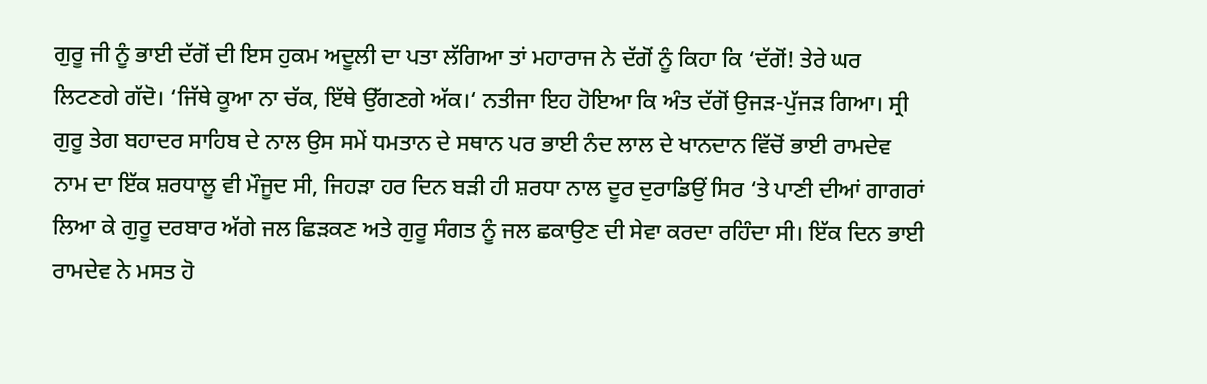ਗੁਰੂ ਜੀ ਨੂੰ ਭਾਈ ਦੱਗੋਂ ਦੀ ਇਸ ਹੁਕਮ ਅਦੂਲੀ ਦਾ ਪਤਾ ਲੱਗਿਆ ਤਾਂ ਮਹਾਰਾਜ ਨੇ ਦੱਗੋਂ ਨੂੰ ਕਿਹਾ ਕਿ ‘ਦੱਗੋਂ! ਤੇਰੇ ਘਰ ਲਿਟਣਗੇ ਗੱਦੋ। ‘ਜਿੱਥੇ ਕੂਆ ਨਾ ਚੱਕ, ਇੱਥੇ ਉੱਗਣਗੇ ਅੱਕ।‘ ਨਤੀਜਾ ਇਹ ਹੋਇਆ ਕਿ ਅੰਤ ਦੱਗੋਂ ਉਜੜ-ਪੁੱਜੜ ਗਿਆ। ਸ੍ਰੀ ਗੁਰੂ ਤੇਗ ਬਹਾਦਰ ਸਾਹਿਬ ਦੇ ਨਾਲ ਉਸ ਸਮੇਂ ਧਮਤਾਨ ਦੇ ਸਥਾਨ ਪਰ ਭਾਈ ਨੰਦ ਲਾਲ ਦੇ ਖਾਨਦਾਨ ਵਿੱਚੋਂ ਭਾਈ ਰਾਮਦੇਵ ਨਾਮ ਦਾ ਇੱਕ ਸ਼ਰਧਾਲੂ ਵੀ ਮੌਜੂਦ ਸੀ, ਜਿਹੜਾ ਹਰ ਦਿਨ ਬੜੀ ਹੀ ਸ਼ਰਧਾ ਨਾਲ ਦੂਰ ਦੁਰਾਡਿਉਂ ਸਿਰ ‘ਤੇ ਪਾਣੀ ਦੀਆਂ ਗਾਗਰਾਂ ਲਿਆ ਕੇ ਗੁਰੂ ਦਰਬਾਰ ਅੱਗੇ ਜਲ ਛਿੜਕਣ ਅਤੇ ਗੁਰੂ ਸੰਗਤ ਨੂੰ ਜਲ ਛਕਾਉਣ ਦੀ ਸੇਵਾ ਕਰਦਾ ਰਹਿੰਦਾ ਸੀ। ਇੱਕ ਦਿਨ ਭਾਈ ਰਾਮਦੇਵ ਨੇ ਮਸਤ ਹੋ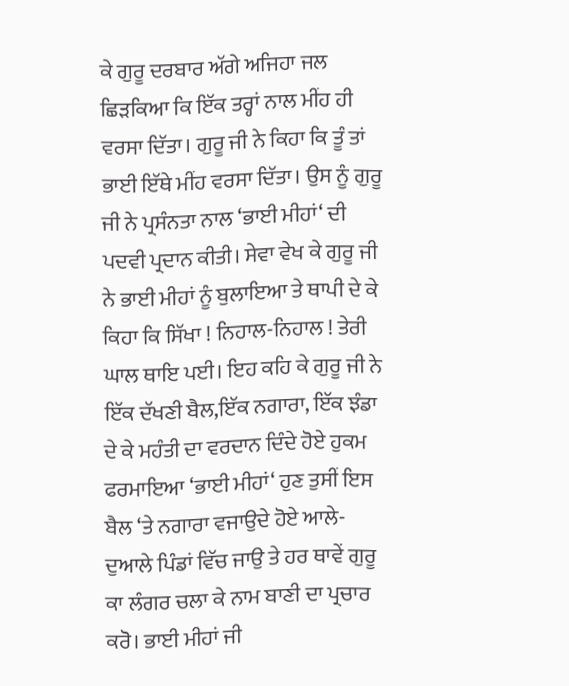ਕੇ ਗੁਰੂ ਦਰਬਾਰ ਅੱਗੇ ਅਜਿਹਾ ਜਲ ਛਿੜਕਿਆ ਕਿ ਇੱਕ ਤਰ੍ਹਾਂ ਨਾਲ ਮੀਂਹ ਹੀ ਵਰਸਾ ਦਿੱਤਾ। ਗੁਰੂ ਜੀ ਨੇ ਕਿਹਾ ਕਿ ਤੂੰ ਤਾਂ ਭਾਈ ਇੱਥੇ ਮੀਂਹ ਵਰਸਾ ਦਿੱਤਾ। ਉਸ ਨੂੰ ਗੁਰੂ ਜੀ ਨੇ ਪ੍ਰਸੰਨਤਾ ਨਾਲ ‘ਭਾਈ ਮੀਹਾਂ‘ ਦੀ ਪਦਵੀ ਪ੍ਰਦਾਨ ਕੀਤੀ। ਸੇਵਾ ਵੇਖ ਕੇ ਗੁਰੂ ਜੀ ਨੇ ਭਾਈ ਮੀਹਾਂ ਨੂੰ ਬੁਲਾਇਆ ਤੇ ਥਾਪੀ ਦੇ ਕੇ ਕਿਹਾ ਕਿ ਸਿੱਖਾ ! ਨਿਹਾਲ-ਨਿਹਾਲ ! ਤੇਰੀ ਘਾਲ ਥਾਇ ਪਈ। ਇਹ ਕਹਿ ਕੇ ਗੁਰੂ ਜੀ ਨੇ ਇੱਕ ਦੱਖਣੀ ਬੈਲ,ਇੱਕ ਨਗਾਰਾ, ਇੱਕ ਝੰਡਾ ਦੇ ਕੇ ਮਹੰਤੀ ਦਾ ਵਰਦਾਨ ਦਿੰਦੇ ਹੋਏ ਹੁਕਮ ਫਰਮਾਇਆ ‘ਭਾਈ ਮੀਹਾਂ‘ ਹੁਣ ਤੁਸੀਂ ਇਸ ਬੈਲ ‘ਤੇ ਨਗਾਰਾ ਵਜਾਉਦੇ ਹੋਏ ਆਲੇ-ਦੁਆਲੇ ਪਿੰਡਾਂ ਵਿੱਚ ਜਾਉ ਤੇ ਹਰ ਥਾਵੇਂ ਗੁਰੂ ਕਾ ਲੰਗਰ ਚਲਾ ਕੇ ਨਾਮ ਬਾਣੀ ਦਾ ਪ੍ਰਚਾਰ ਕਰੋ। ਭਾਈ ਮੀਹਾਂ ਜੀ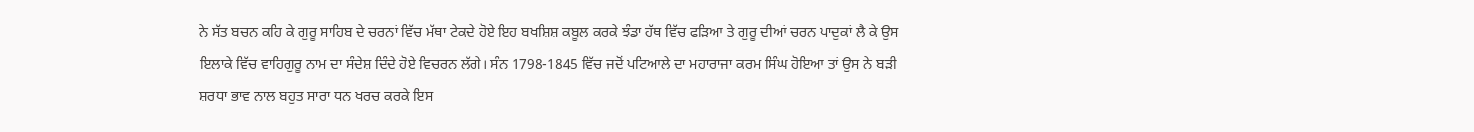ਨੇ ਸੱਤ ਬਚਨ ਕਹਿ ਕੇ ਗੁਰੂ ਸਾਹਿਬ ਦੇ ਚਰਨਾਂ ਵਿੱਚ ਮੱਥਾ ਟੇਕਦੇ ਹੋਏ ਇਹ ਬਖਸ਼ਿਸ਼ ਕਬੂਲ ਕਰਕੇ ਝੰਡਾ ਹੱਥ ਵਿੱਚ ਫੜਿਆ ਤੇ ਗੁਰੂ ਦੀਆਂ ਚਰਨ ਪਾਦੁਕਾਂ ਲੈ ਕੇ ਉਸ ਇਲਾਕੇ ਵਿੱਚ ਵਾਹਿਗੁਰੂ ਨਾਮ ਦਾ ਸੰਦੇਸ਼ ਦਿੰਦੇ ਹੋਏ ਵਿਚਰਨ ਲੱਗੇ। ਸੰਨ 1798-1845 ਵਿੱਚ ਜਦੋਂ ਪਟਿਆਲੇ ਦਾ ਮਹਾਰਾਜਾ ਕਰਮ ਸਿੰਘ ਹੋਇਆ ਤਾਂ ਉਸ ਨੇ ਬੜੀ ਸ਼ਰਧਾ ਭਾਵ ਨਾਲ ਬਹੁਤ ਸਾਰਾ ਧਨ ਖਰਚ ਕਰਕੇ ਇਸ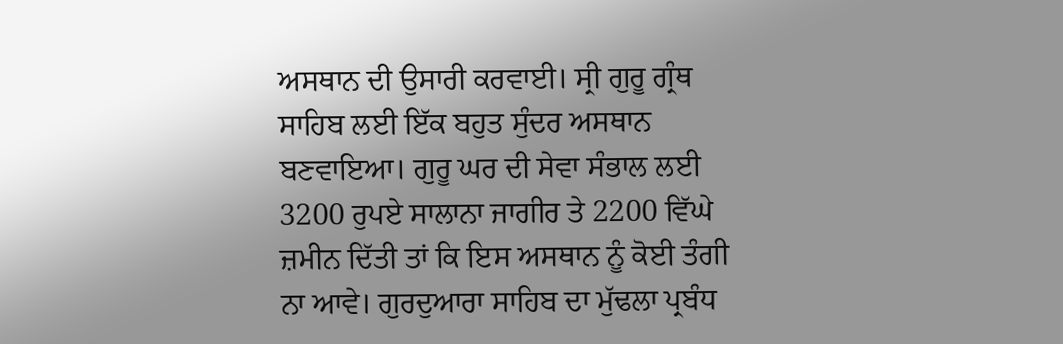ਅਸਥਾਨ ਦੀ ਉਸਾਰੀ ਕਰਵਾਈ। ਸ੍ਰੀ ਗੁਰੂ ਗ੍ਰੰਥ ਸਾਹਿਬ ਲਈ ਇੱਕ ਬਹੁਤ ਸੁੰਦਰ ਅਸਥਾਨ ਬਣਵਾਇਆ। ਗੁਰੂ ਘਰ ਦੀ ਸੇਵਾ ਸੰਭਾਲ ਲਈ 3200 ਰੁਪਏ ਸਾਲਾਨਾ ਜਾਗੀਰ ਤੇ 2200 ਵਿੱਘੇ ਜ਼ਮੀਨ ਦਿੱਤੀ ਤਾਂ ਕਿ ਇਸ ਅਸਥਾਨ ਨੂੰ ਕੋਈ ਤੰਗੀ ਨਾ ਆਵੇ। ਗੁਰਦੁਆਰਾ ਸਾਹਿਬ ਦਾ ਮੁੱਢਲਾ ਪ੍ਰਬੰਧ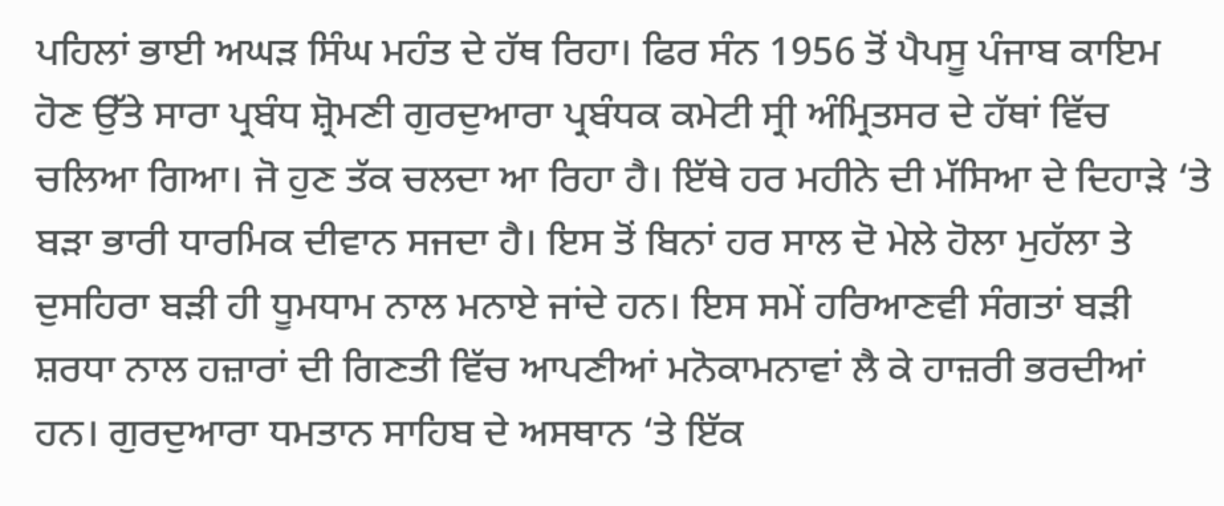ਪਹਿਲਾਂ ਭਾਈ ਅਘੜ ਸਿੰਘ ਮਹੰਤ ਦੇ ਹੱਥ ਰਿਹਾ। ਫਿਰ ਸੰਨ 1956 ਤੋਂ ਪੈਪਸੂ ਪੰਜਾਬ ਕਾਇਮ ਹੋਣ ਉੱਤੇ ਸਾਰਾ ਪ੍ਰਬੰਧ ਸ਼੍ਰੋਮਣੀ ਗੁਰਦੁਆਰਾ ਪ੍ਰਬੰਧਕ ਕਮੇਟੀ ਸ੍ਰੀ ਅੰਮ੍ਰਿਤਸਰ ਦੇ ਹੱਥਾਂ ਵਿੱਚ ਚਲਿਆ ਗਿਆ। ਜੋ ਹੁਣ ਤੱਕ ਚਲਦਾ ਆ ਰਿਹਾ ਹੈ। ਇੱਥੇ ਹਰ ਮਹੀਨੇ ਦੀ ਮੱਸਿਆ ਦੇ ਦਿਹਾੜੇ ‘ਤੇ ਬੜਾ ਭਾਰੀ ਧਾਰਮਿਕ ਦੀਵਾਨ ਸਜਦਾ ਹੈ। ਇਸ ਤੋਂ ਬਿਨਾਂ ਹਰ ਸਾਲ ਦੋ ਮੇਲੇ ਹੋਲਾ ਮੁਹੱਲਾ ਤੇ ਦੁਸਹਿਰਾ ਬੜੀ ਹੀ ਧੂਮਧਾਮ ਨਾਲ ਮਨਾਏ ਜਾਂਦੇ ਹਨ। ਇਸ ਸਮੇਂ ਹਰਿਆਣਵੀ ਸੰਗਤਾਂ ਬੜੀ ਸ਼ਰਧਾ ਨਾਲ ਹਜ਼ਾਰਾਂ ਦੀ ਗਿਣਤੀ ਵਿੱਚ ਆਪਣੀਆਂ ਮਨੋਕਾਮਨਾਵਾਂ ਲੈ ਕੇ ਹਾਜ਼ਰੀ ਭਰਦੀਆਂ ਹਨ। ਗੁਰਦੁਆਰਾ ਧਮਤਾਨ ਸਾਹਿਬ ਦੇ ਅਸਥਾਨ ‘ਤੇ ਇੱਕ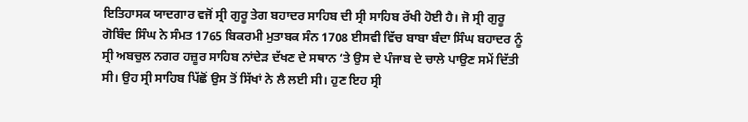ਇਤਿਹਾਸਕ ਯਾਦਗਾਰ ਵਜੋਂ ਸ੍ਰੀ ਗੁਰੂ ਤੇਗ ਬਹਾਦਰ ਸਾਹਿਬ ਦੀ ਸ੍ਰੀ ਸਾਹਿਬ ਰੱਖੀ ਹੋਈ ਹੈ। ਜੋ ਸ੍ਰੀ ਗੁਰੂ ਗੋਬਿੰਦ ਸਿੰਘ ਨੇ ਸੰਮਤ 1765 ਬਿਕਰਮੀ ਮੁਤਾਬਕ ਸੰਨ 1708 ਈਸਵੀ ਵਿੱਚ ਬਾਬਾ ਬੰਦਾ ਸਿੰਘ ਬਹਾਦਰ ਨੂੰ ਸ੍ਰੀ ਅਬਚੁਲ ਨਗਰ ਹਜ਼ੂਰ ਸਾਹਿਬ ਨਾਂਦੇੜ ਦੱਖਣ ਦੇ ਸਥਾਨ ‘ਤੇ ਉਸ ਦੇ ਪੰਜਾਬ ਦੇ ਚਾਲੇ ਪਾਉਣ ਸਮੇਂ ਦਿੱਤੀ ਸੀ। ਉਹ ਸ੍ਰੀ ਸਾਹਿਬ ਪਿੱਛੋਂ ਉਸ ਤੋਂ ਸਿੱਖਾਂ ਨੇ ਲੈ ਲਈ ਸੀ। ਹੁਣ ਇਹ ਸ੍ਰੀ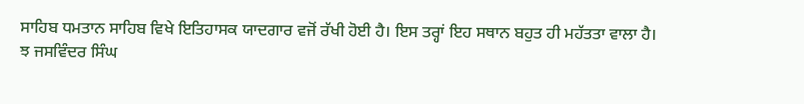ਸਾਹਿਬ ਧਮਤਾਨ ਸਾਹਿਬ ਵਿਖੇ ਇਤਿਹਾਸਕ ਯਾਦਗਾਰ ਵਜੋਂ ਰੱਖੀ ਹੋਈ ਹੈ। ਇਸ ਤਰ੍ਹਾਂ ਇਹ ਸਥਾਨ ਬਹੁਤ ਹੀ ਮਹੱਤਤਾ ਵਾਲਾ ਹੈ।
ਝ ਜਸਵਿੰਦਰ ਸਿੰਘ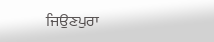ਜਿਉਣਪੁਰਾ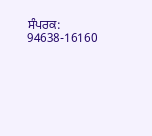ਸੰਪਰਕ: 94638-16160